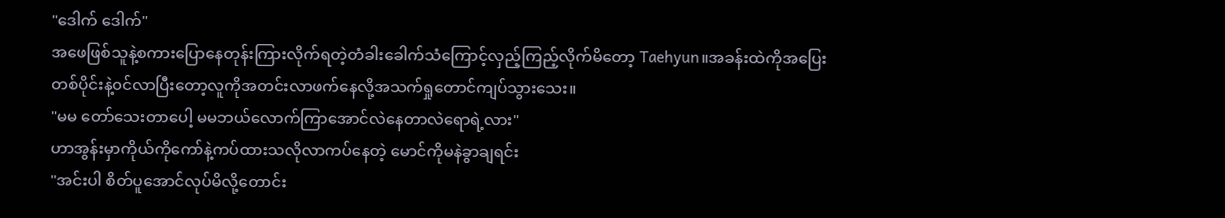"ဒေါက် ဒေါက်"
အဖေဖြစ်သူနဲ့စကားပြောနေတုန်းကြားလိုက်ရတဲ့တံခါးခေါက်သံကြောင့်လှည့်ကြည့်လိုက်မိတော့ Taehyun။အခန်းထဲကိုအပြေးတစ်ပိုင်းနဲ့၀င်လာပြီးတော့လူကိုအတင်းလာဖက်နေလို့အသက်ရှုတောင်ကျပ်သွားသေး။
"မမ တော်သေးတာပေါ့ မမဘယ်လောက်ကြာအောင်လဲနေတာလဲရောရဲ့လား"
ဟာအွန်းမှာကိုယ်ကိုကော်နဲ့ကပ်ထားသလိုလာကပ်နေတဲ့ မောင်ကိုမနဲခွာချရင်း
"အင်းပါ စိတ်ပူအောင်လုပ်မိလို့တောင်း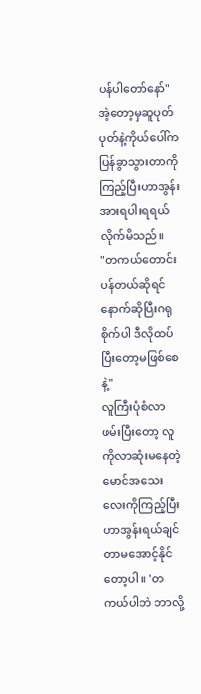ပန်ပါတော်နော်"
အဲ့တော့မှဆူပုတ်ပုတ်နဲ့ကိုယ်ပေါ်ကပြန်ခွာသွားတာကိုကြည့်ပြီးဟာအွန်း အားရပါးရရယ်လိုက်မိသည်။
"တကယ်တောင်းပန်တယ်ဆိုရင် နောက်ဆိုပြီးဂရုစိုက်ပါ ဒီလိုထပ်ပြီးတော့မဖြစ်စေနဲ့"
လူကြီးပုံစံလာဖမ်းပြီးတော့ လူကိုလာဆုံးမနေတဲ့မောင်အသေးလေးကိုကြည့်ပြီး ဟာအွန်းရယ်ချင်တာမအောင့်နိုင်တော့ပါ။ 'တကယ်ပါဘဲ ဘာလို့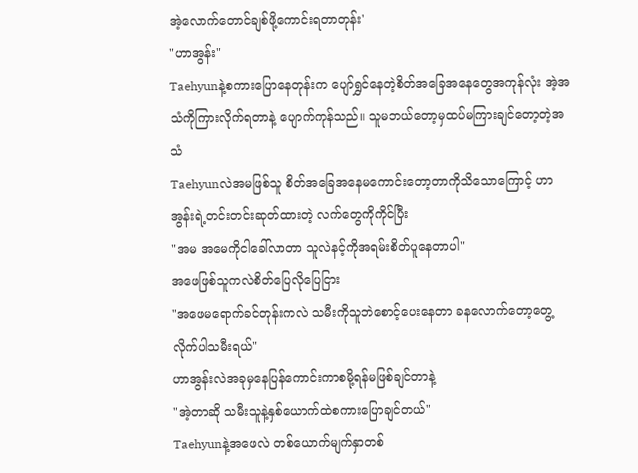အဲ့လောက်တောင်ချစ်ဖို့ကောင်းရတာတုန်း'
"ဟာအွန်း"
Taehyunနဲ့စကားပြောနေတုန်းက ပျော်ရွှင်နေတဲ့စိတ်အခြေအနေတွေအကုန်လုံး အဲ့အသံကိုကြားလိုက်ရတာနဲ့ ပျောက်ကုန်သည်။ သူမဘယ်တော့မှထပ်မကြားချင်တော့တဲ့အသံ
Taehyunလဲအမဖြစ်သူ စိတ်အခြေအနေမကောင်းတော့တာကိုသိသောကြောင့် ဟာအွန်းရဲ့တင်းတင်းဆုတ်ထားတဲ့ လက်တွေကိုကိုင်ပြီး
"အမ အမေကိုငါခေါ်လာတာ သူလဲနင့်ကိုအရမ်းစိတ်ပူနေတာပါ"
အဖေဖြစ်သူကလဲစိတ်ပြေလိုပြေငြား
"အဖေမရောက်ခင်တုန်းကလဲ သမီးကိုသူဘဲစောင့်ပေးနေတာ ခနလောက်တော့တွေ့လိုက်ပါသမီးရယ်"
ဟာအွန်းလဲအခုမှနေပြန်ကောင်းကာစမို့ရန်မဖြစ်ချင်တာနဲ့
"အဲ့တာဆို သမီးသူနဲ့နှစ်ယောက်ထဲစကားပြောချင်တယ်"
Taehyunနဲ့အဖေလဲ တစ်ယောက်မျက်နှာတစ်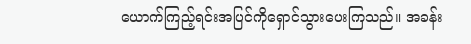ယောက်ကြည့်ရင်းအပြင်ကိုရှောင်သွားပေးကြသည်။ အခန်း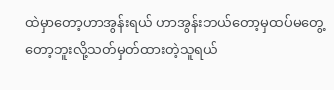ထဲမှာတော့ဟာအွန်းရယ် ဟာအွန်းဘယ်တော့မှထပ်မတွေ့တော့ဘူးလို့သတ်မှတ်ထားတဲ့သူရယ်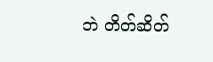ဘဲ တိတ်ဆိတ်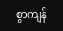စွာကျန်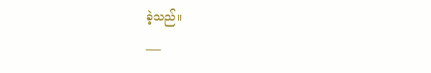ခဲ့သည်။
___